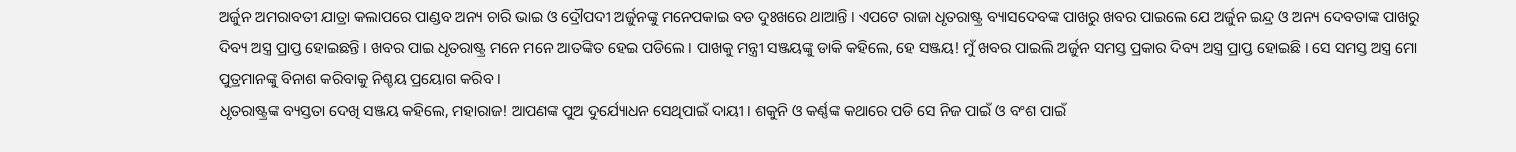ଅର୍ଜୁନ ଅମରାବତୀ ଯାତ୍ରା କଲାପରେ ପାଣ୍ଡବ ଅନ୍ୟ ଚାରି ଭାଇ ଓ ଦ୍ରୌପଦୀ ଅର୍ଜୁନଙ୍କୁ ମନେପକାଇ ବଡ ଦୁଃଖରେ ଥାଆନ୍ତି । ଏପଟେ ରାଜା ଧୃତରାଷ୍ଟ୍ର ବ୍ୟାସଦେବଙ୍କ ପାଖରୁ ଖବର ପାଇଲେ ଯେ ଅର୍ଜୁନ ଇନ୍ଦ୍ର ଓ ଅନ୍ୟ ଦେବତାଙ୍କ ପାଖରୁ ଦିବ୍ୟ ଅସ୍ତ୍ର ପ୍ରାପ୍ତ ହୋଇଛନ୍ତି । ଖବର ପାଇ ଧୃତରାଷ୍ଟ୍ର ମନେ ମନେ ଆତଙ୍କିତ ହେଇ ପଡିଲେ । ପାଖକୁ ମନ୍ତ୍ରୀ ସଞ୍ଜୟଙ୍କୁ ଡାକି କହିଲେ, ହେ ସଞ୍ଜୟ! ମୁଁ ଖବର ପାଇଲି ଅର୍ଜୁନ ସମସ୍ତ ପ୍ରକାର ଦିବ୍ୟ ଅସ୍ତ୍ର ପ୍ରାପ୍ତ ହୋଇଛି । ସେ ସମସ୍ତ ଅସ୍ତ୍ର ମୋ ପୁତ୍ରମାନଙ୍କୁ ବିନାଶ କରିବାକୁ ନିଶ୍ଚୟ ପ୍ରୟୋଗ କରିବ ।
ଧୃତରାଷ୍ଟ୍ରଙ୍କ ବ୍ୟସ୍ତତା ଦେଖି ସଞ୍ଜୟ କହିଲେ, ମହାରାଜ! ଆପଣଙ୍କ ପୁଅ ଦୁର୍ଯ୍ୟୋଧନ ସେଥିପାଇଁ ଦାୟୀ । ଶକୁନି ଓ କର୍ଣ୍ଣଙ୍କ କଥାରେ ପଡି ସେ ନିଜ ପାଇଁ ଓ ବଂଶ ପାଇଁ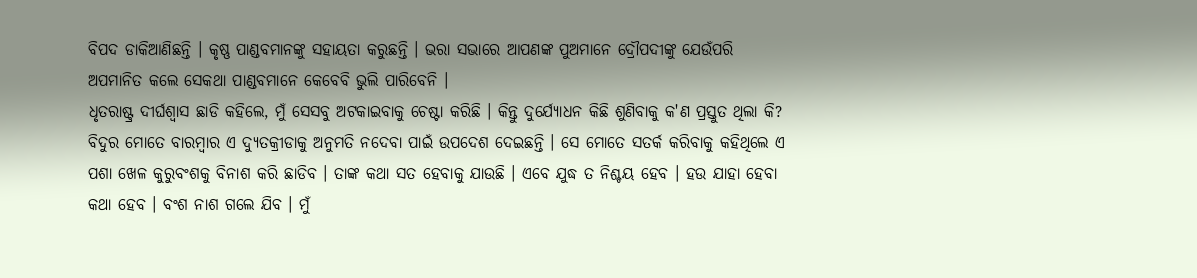ବିପଦ ଡାକିଆଣିଛନ୍ତି । କୃଷ୍ଣ ପାଣ୍ଡବମାନଙ୍କୁ ସହାୟତା କରୁଛନ୍ତି । ଭରା ସଭାରେ ଆପଣଙ୍କ ପୁଅମାନେ ଦ୍ରୌପଦୀଙ୍କୁ ଯେଉଁପରି ଅପମାନିତ କଲେ ସେକଥା ପାଣ୍ଡବମାନେ କେବେବି ଭୁଲି ପାରିବେନି ।
ଧୃତରାଷ୍ଟ୍ର ଦୀର୍ଘଶ୍ୱାସ ଛାଡି କହିଲେ, ମୁଁ ସେସବୁ ଅଟକାଇବାକୁ ଚେଷ୍ଟା କରିଛି । କିନ୍ତୁ ଦୁର୍ଯ୍ୟୋଧନ କିଛି ଶୁଣିବାକୁ କ'ଣ ପ୍ରସ୍ତୁତ ଥିଲା କି? ବିଦୁର ମୋତେ ବାରମ୍ବାର ଏ ଦ୍ୟୁତକ୍ରୀଡାକୁ ଅନୁମତି ନଦେବା ପାଇଁ ଉପଦେଶ ଦେଇଛନ୍ତି । ସେ ମୋତେ ସତର୍କ କରିବାକୁ କହିଥିଲେ ଏ ପଶା ଖେଳ କୁରୁବଂଶକୁ ବିନାଶ କରି ଛାଡିବ । ତାଙ୍କ କଥା ସତ ହେବାକୁ ଯାଉଛି । ଏବେ ଯୁଦ୍ଧ ତ ନିଶ୍ଚୟ ହେବ । ହଉ ଯାହା ହେବା କଥା ହେବ । ବଂଶ ନାଶ ଗଲେ ଯିବ । ମୁଁ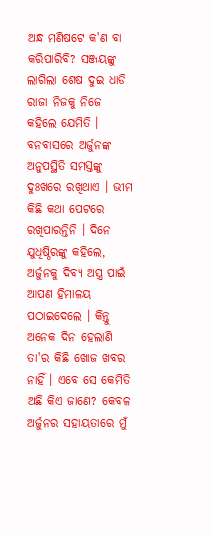ଅନ୍ଧ ମଣିଷଟେ କ'ଣ ବା କରିପାରିବି? ସଞ୍ଜୟଙ୍କୁ ଲାଗିଲା ଶେଷ ଦୁଇ ଧାଡି ରାଜା ନିଜକୁ ନିଜେ କହିଲେ ଯେମିତି ।
ବନବାସରେ ଅର୍ଜୁନଙ୍କ ଅନୁପସ୍ଥିତି ସମସ୍ତଙ୍କୁ ଦୁଃଖରେ ରଖିଥାଏ । ଭୀମ କିଛି କଥା ପେଟରେ ରଖିପାରନ୍ତିନି । ଦିନେ ଯୁଧିଷ୍ଠିରଙ୍କୁ କହିଲେ, ଅର୍ଜୁନକୁ ଦିବ୍ୟ ଅସ୍ତ୍ର ପାଇଁ ଆପଣ ହିମାଳୟ ପଠାଇଦେଲେ । କିନ୍ତୁ ଅନେକ ଦିନ ହେଲାଣି ତା'ର କିଛି ଖୋଜ ଖବର ନାହିଁ । ଏବେ ସେ କେମିତି ଅଛି କିଏ ଜାଣେ? କେବଳ ଅର୍ଜୁନର ସହାୟତାରେ ମୁଁ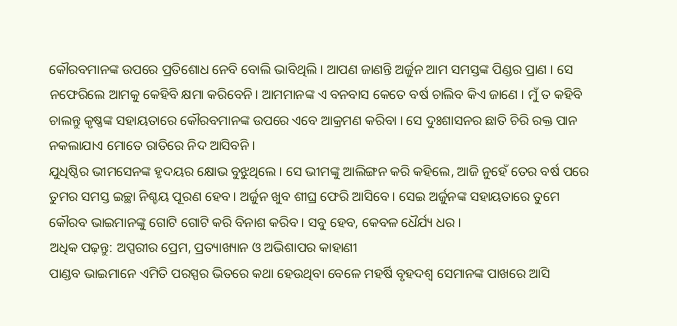କୌରବମାନଙ୍କ ଉପରେ ପ୍ରତିଶୋଧ ନେବି ବୋଲି ଭାବିଥିଲି । ଆପଣ ଜାଣନ୍ତି ଅର୍ଜୁନ ଆମ ସମସ୍ତଙ୍କ ପିଣ୍ଡର ପ୍ରାଣ । ସେ ନଫେରିଲେ ଆମକୁ କେହିବି କ୍ଷମା କରିବେନି। ଆମମାନଙ୍କ ଏ ବନବାସ କେତେ ବର୍ଷ ଚାଲିବ କିଏ ଜାଣେ । ମୁଁ ତ କହିବି ଚାଲନ୍ତୁ କୃଷ୍ଣଙ୍କ ସହାୟତାରେ କୌରବମାନଙ୍କ ଉପରେ ଏବେ ଆକ୍ରମଣ କରିବା । ସେ ଦୁଃଶାସନର ଛାତି ଚିରି ରକ୍ତ ପାନ ନକଲାଯାଏ ମୋତେ ରାତିରେ ନିଦ ଆସିବନି ।
ଯୁଧିଷ୍ଠିର ଭୀମସେନଙ୍କ ହୃଦୟର କ୍ଷୋଭ ବୁଝୁଥିଲେ । ସେ ଭୀମଙ୍କୁ ଆଲିଙ୍ଗନ କରି କହିଲେ, ଆଜି ନୁହେଁ ତେର ବର୍ଷ ପରେ ତୁମର ସମସ୍ତ ଇଚ୍ଛା ନିଶ୍ଚୟ ପୂରଣ ହେବ । ଅର୍ଜୁନ ଖୁବ ଶୀଘ୍ର ଫେରି ଆସିବେ । ସେଇ ଅର୍ଜୁନଙ୍କ ସହାୟତାରେ ତୁମେ କୌରବ ଭାଇମାନଙ୍କୁ ଗୋଟି ଗୋଟି କରି ବିନାଶ କରିବ । ସବୁ ହେବ, କେବଳ ଧୈର୍ଯ୍ୟ ଧର ।
ଅଧିକ ପଢ଼ନ୍ତୁ: ଅପ୍ସରୀର ପ୍ରେମ, ପ୍ରତ୍ୟାଖ୍ୟାନ ଓ ଅଭିଶାପର କାହାଣୀ
ପାଣ୍ଡବ ଭାଇମାନେ ଏମିତି ପରସ୍ପର ଭିତରେ କଥା ହେଉଥିବା ବେଳେ ମହର୍ଷି ବୃହଦଶ୍ୱ ସେମାନଙ୍କ ପାଖରେ ଆସି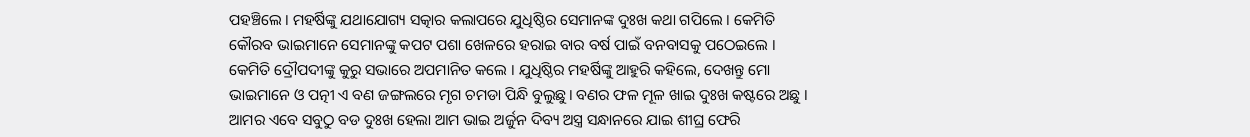ପହଞ୍ଚିଲେ । ମହର୍ଷିଙ୍କୁ ଯଥାଯୋଗ୍ୟ ସତ୍କାର କଲାପରେ ଯୁଧିଷ୍ଠିର ସେମାନଙ୍କ ଦୁଃଖ କଥା ଗପିଲେ । କେମିତି କୌରବ ଭାଇମାନେ ସେମାନଙ୍କୁ କପଟ ପଶା ଖେଳରେ ହରାଇ ବାର ବର୍ଷ ପାଇଁ ବନବାସକୁ ପଠେଇଲେ । କେମିତି ଦ୍ରୌପଦୀଙ୍କୁ କୁରୁ ସଭାରେ ଅପମାନିତ କଲେ । ଯୁଧିଷ୍ଠିର ମହର୍ଷିଙ୍କୁ ଆହୁରି କହିଲେ, ଦେଖନ୍ତୁ ମୋ ଭାଇମାନେ ଓ ପତ୍ନୀ ଏ ବଣ ଜଙ୍ଗଲରେ ମୃଗ ଚମଡା ପିନ୍ଧି ବୁଲୁଛୁ। ବଣର ଫଳ ମୂଳ ଖାଇ ଦୁଃଖ କଷ୍ଟରେ ଅଛୁ । ଆମର ଏବେ ସବୁଠୁ ବଡ ଦୁଃଖ ହେଲା ଆମ ଭାଇ ଅର୍ଜୁନ ଦିବ୍ୟ ଅସ୍ତ୍ର ସନ୍ଧାନରେ ଯାଇ ଶୀଘ୍ର ଫେରି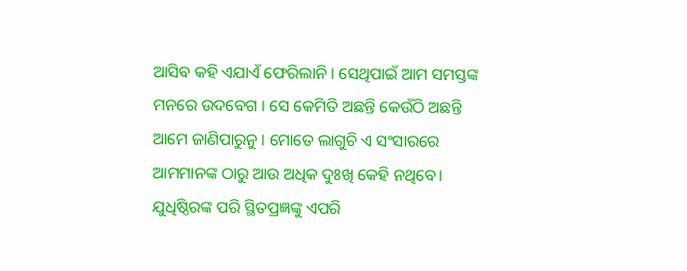ଆସିବ କହି ଏଯାଏଁ ଫେରିଲାନି । ସେଥିପାଇଁ ଆମ ସମସ୍ତଙ୍କ ମନରେ ଉଦବେଗ । ସେ କେମିତି ଅଛନ୍ତି କେଉଁଠି ଅଛନ୍ତି ଆମେ ଜାଣିପାରୁନୁ । ମୋତେ ଲାଗୁଚି ଏ ସଂସାରରେ ଆମମାନଙ୍କ ଠାରୁ ଆଉ ଅଧିକ ଦୁଃଖି କେହି ନଥିବେ।
ଯୁଧିଷ୍ଠିରଙ୍କ ପରି ସ୍ଥିତପ୍ରଜ୍ଞଙ୍କୁ ଏପରି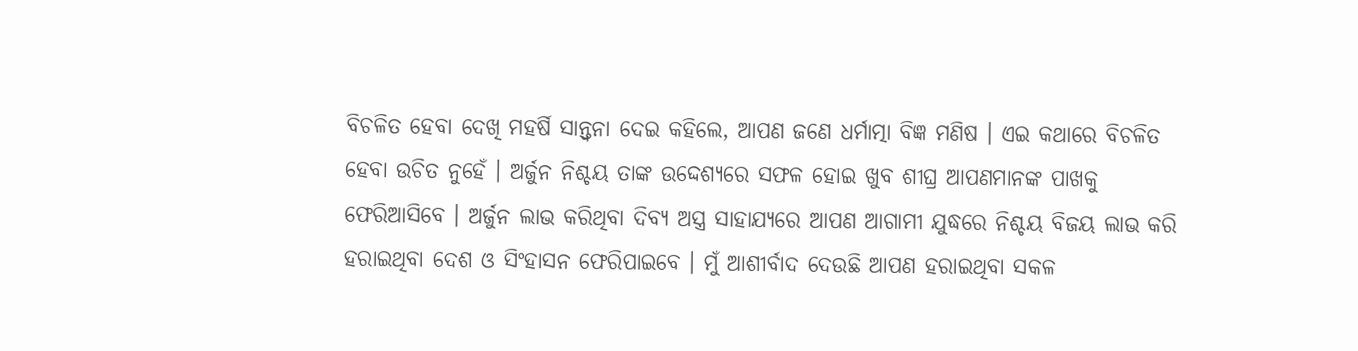ବିଚଳିତ ହେବା ଦେଖି ମହର୍ଷି ସାନ୍ତ୍ୱନା ଦେଇ କହିଲେ, ଆପଣ ଜଣେ ଧର୍ମାତ୍ମା ବିଜ୍ଞ ମଣିଷ । ଏଇ କଥାରେ ବିଚଳିତ ହେବା ଉଚିତ ନୁହେଁ । ଅର୍ଜୁନ ନିଶ୍ଚୟ ତାଙ୍କ ଉଦ୍ଦେଶ୍ୟରେ ସଫଳ ହୋଇ ଖୁବ ଶୀଘ୍ର ଆପଣମାନଙ୍କ ପାଖକୁ ଫେରିଆସିବେ । ଅର୍ଜୁନ ଲାଭ କରିଥିବା ଦିବ୍ୟ ଅସ୍ତ୍ର ସାହାଯ୍ୟରେ ଆପଣ ଆଗାମୀ ଯୁଦ୍ଧରେ ନିଶ୍ଚୟ ବିଜୟ ଲାଭ କରି ହରାଇଥିବା ଦେଶ ଓ ସିଂହାସନ ଫେରିପାଇବେ । ମୁଁ ଆଶୀର୍ବାଦ ଦେଉଛି ଆପଣ ହରାଇଥିବା ସକଳ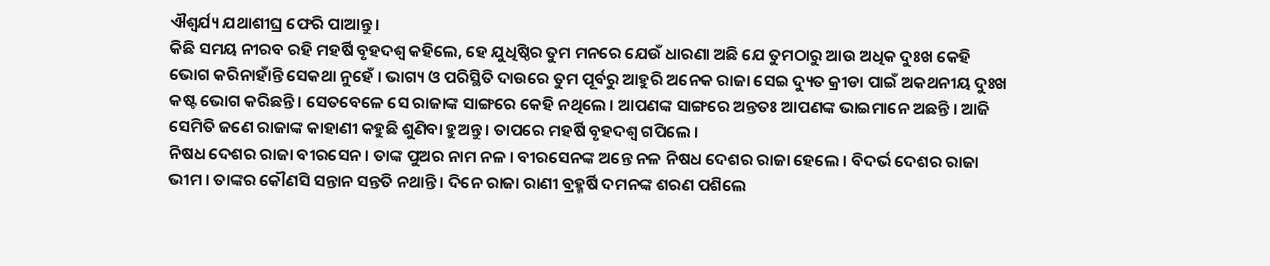ଐଶ୍ୱର୍ଯ୍ୟ ଯଥାଶୀଘ୍ର ଫେରି ପାଆନ୍ତୁ ।
କିଛି ସମୟ ନୀରବ ରହି ମହର୍ଷି ବୃହଦଶ୍ୱ କହିଲେ, ହେ ଯୁଧିଷ୍ଠିର ତୁମ ମନରେ ଯେଉଁ ଧାରଣା ଅଛି ଯେ ତୁମଠାରୁ ଆଉ ଅଧିକ ଦୁଃଖ କେହି ଭୋଗ କରିନାହାଁନ୍ତି ସେକଥା ନୁହେଁ । ଭାଗ୍ୟ ଓ ପରିସ୍ଥିତି ଦାଉରେ ତୁମ ପୂର୍ବରୁ ଆହୁରି ଅନେକ ରାଜା ସେଇ ଦ୍ୟୁତ କ୍ରୀଡା ପାଇଁ ଅକଥନୀୟ ଦୁଃଖ କଷ୍ଟ ଭୋଗ କରିଛନ୍ତି । ସେତବେଳେ ସେ ରାଜାଙ୍କ ସାଙ୍ଗରେ କେହି ନଥିଲେ । ଆପଣଙ୍କ ସାଙ୍ଗରେ ଅନ୍ତତଃ ଆପଣଙ୍କ ଭାଇମାନେ ଅଛନ୍ତି । ଆଜି ସେମିତି ଜଣେ ରାଜାଙ୍କ କାହାଣୀ କହୁଛି ଶୁଣିବା ହୁଅନ୍ତୁ । ତାପରେ ମହର୍ଷି ବୃହଦଶ୍ୱ ଗପିଲେ ।
ନିଷଧ ଦେଶର ରାଜା ବୀରସେନ । ତାଙ୍କ ପୁଅର ନାମ ନଳ । ବୀରସେନଙ୍କ ଅନ୍ତେ ନଳ ନିଷଧ ଦେଶର ରାଜା ହେଲେ । ବିଦର୍ଭ ଦେଶର ରାଜା ଭୀମ । ତାଙ୍କର କୌଣସି ସନ୍ତାନ ସନ୍ତତି ନଥାନ୍ତି । ଦିନେ ରାଜା ରାଣୀ ବ୍ରହ୍ମର୍ଷି ଦମନଙ୍କ ଶରଣ ପଶିଲେ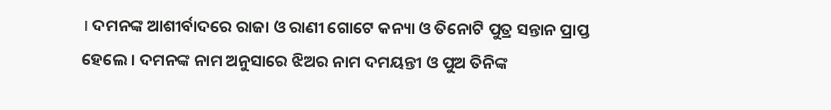। ଦମନଙ୍କ ଆଶୀର୍ବାଦରେ ରାଜା ଓ ରାଣୀ ଗୋଟେ କନ୍ୟା ଓ ତିନୋଟି ପୁତ୍ର ସନ୍ତାନ ପ୍ରାପ୍ତ ହେଲେ । ଦମନଙ୍କ ନାମ ଅନୁସାରେ ଝିଅର ନାମ ଦମୟନ୍ତୀ ଓ ପୁଅ ତିନିଙ୍କ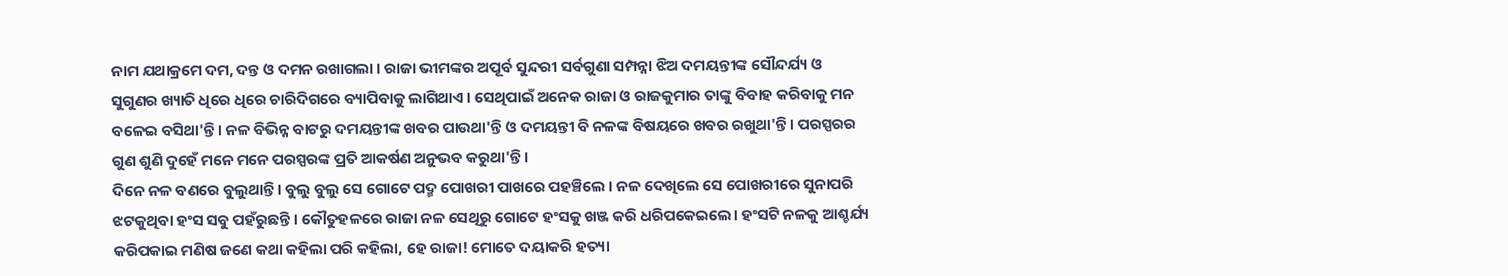ନାମ ଯଥାକ୍ରମେ ଦମ, ଦନ୍ତ ଓ ଦମନ ରଖାଗଲା । ରାଜା ଭୀମଙ୍କର ଅପୂର୍ବ ସୁନ୍ଦରୀ ସର୍ବଗୁଣା ସମ୍ପନ୍ନା ଝିଅ ଦମୟନ୍ତୀଙ୍କ ସୌନ୍ଦର୍ଯ୍ୟ ଓ ସୁଗୁଣର ଖ୍ୟାତି ଧିରେ ଧିରେ ଚାରିଦିଗରେ ବ୍ୟାପିବାକୁ ଲାଗିଥାଏ । ସେଥିପାଇଁ ଅନେକ ରାଜା ଓ ରାଜକୁମାର ତାଙ୍କୁ ବିବାହ କରିବାକୁ ମନ ବଳେଇ ବସିଥା'ନ୍ତି । ନଳ ବିଭିନ୍ନ ବାଟରୁ ଦମୟନ୍ତୀଙ୍କ ଖବର ପାଉଥା'ନ୍ତି ଓ ଦମୟନ୍ତୀ ବି ନଳଙ୍କ ବିଷୟରେ ଖବର ରଖୁଥା'ନ୍ତି । ପରସ୍ପରର ଗୁଣ ଶୁଣି ଦୁହେଁ ମନେ ମନେ ପରସ୍ପରଙ୍କ ପ୍ରତି ଆକର୍ଷଣ ଅନୁଭବ କରୁଥା'ନ୍ତି ।
ଦିନେ ନଳ ବଣରେ ବୁଲୁଥାନ୍ତି । ବୁଲୁ ବୁଲୁ ସେ ଗୋଟେ ପଦ୍ମ ପୋଖରୀ ପାଖରେ ପହଞ୍ଚିଲେ । ନଳ ଦେଖିଲେ ସେ ପୋଖରୀରେ ସୁନାପରି ଝଟକୁଥିବା ହଂସ ସବୁ ପହଁରୁଛନ୍ତି । କୌତୁହଳରେ ରାଜା ନଳ ସେଥିରୁ ଗୋଟେ ହଂସକୁ ଖଞ୍ଜ କରି ଧରିପକେଇଲେ। ହଂସଟି ନଳକୁ ଆଶ୍ଚର୍ଯ୍ୟ କରିପକାଇ ମଣିଷ ଜଣେ କଥା କହିଲା ପରି କହିଲା, ହେ ରାଜା! ମୋତେ ଦୟାକରି ହତ୍ୟା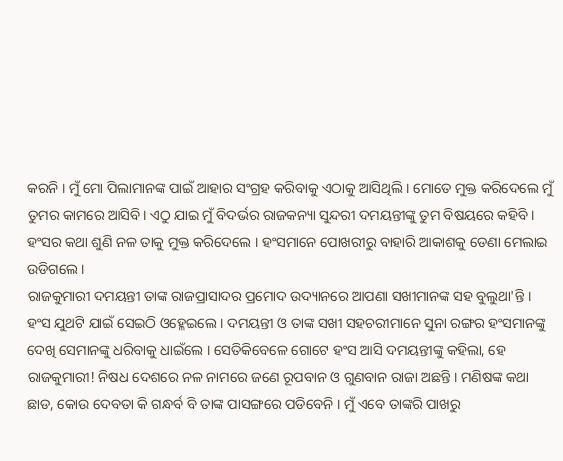କରନି । ମୁଁ ମୋ ପିଲାମାନଙ୍କ ପାଇଁ ଆହାର ସଂଗ୍ରହ କରିବାକୁ ଏଠାକୁ ଆସିଥିଲି । ମୋତେ ମୁକ୍ତ କରିଦେଲେ ମୁଁ ତୁମର କାମରେ ଆସିବି। ଏଠୁ ଯାଇ ମୁଁ ବିଦର୍ଭର ରାଜକନ୍ୟା ସୁନ୍ଦରୀ ଦମୟନ୍ତୀଙ୍କୁ ତୁମ ବିଷୟରେ କହିବି । ହଂସର କଥା ଶୁଣି ନଳ ତାକୁ ମୁକ୍ତ କରିଦେଲେ । ହଂସମାନେ ପୋଖରୀରୁ ବାହାରି ଆକାଶକୁ ଡେଣା ମେଲାଇ ଉଡିଗଲେ ।
ରାଜକୁମାରୀ ଦମୟନ୍ତୀ ତାଙ୍କ ରାଜପ୍ରାସାଦର ପ୍ରମୋଦ ଉଦ୍ୟାନରେ ଆପଣା ସଖୀମାନଙ୍କ ସହ ବୁଲୁଥା'ନ୍ତି । ହଂସ ଯୁଥଟି ଯାଇଁ ସେଇଠି ଓହ୍ଳେଇଲେ । ଦମୟନ୍ତୀ ଓ ତାଙ୍କ ସଖୀ ସହଚରୀମାନେ ସୁନା ରଙ୍ଗର ହଂସମାନଙ୍କୁ ଦେଖି ସେମାନଙ୍କୁ ଧରିବାକୁ ଧାଇଁଲେ । ସେତିକିବେଳେ ଗୋଟେ ହଂସ ଆସି ଦମୟନ୍ତୀଙ୍କୁ କହିଲା, ହେ ରାଜକୁମାରୀ! ନିଷଧ ଦେଶରେ ନଳ ନାମରେ ଜଣେ ରୂପବାନ ଓ ଗୁଣବାନ ରାଜା ଅଛନ୍ତି । ମଣିଷଙ୍କ କଥା ଛାଡ, କୋଉ ଦେବତା କି ଗନ୍ଧର୍ବ ବି ତାଙ୍କ ପାସଙ୍ଗରେ ପଡିବେନି । ମୁଁ ଏବେ ତାଙ୍କରି ପାଖରୁ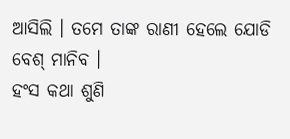ଆସିଲି । ତମେ ତାଙ୍କ ରାଣୀ ହେଲେ ଯୋଡି ବେଶ୍ ମାନିବ ।
ହଂସ କଥା ଶୁଣି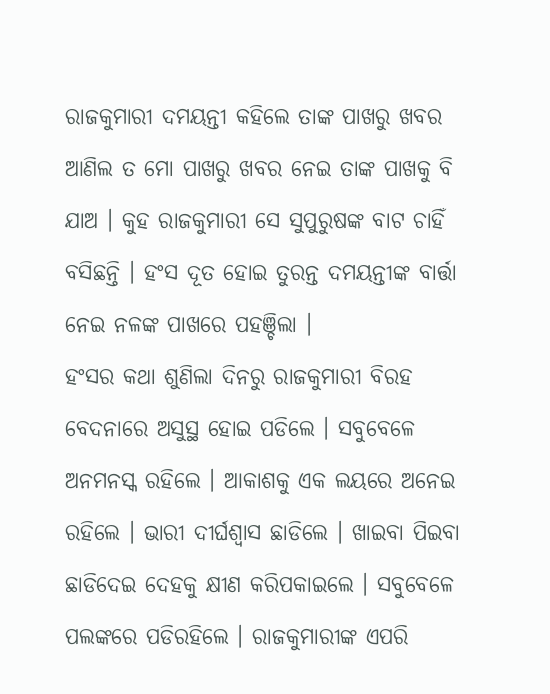ରାଜକୁମାରୀ ଦମୟନ୍ତୀ କହିଲେ ତାଙ୍କ ପାଖରୁ ଖବର ଆଣିଲ ତ ମୋ ପାଖରୁ ଖବର ନେଇ ତାଙ୍କ ପାଖକୁ ବି ଯାଅ । କୁହ ରାଜକୁମାରୀ ସେ ସୁପୁରୁଷଙ୍କ ବାଟ ଚାହିଁ ବସିଛନ୍ତି । ହଂସ ଦୂତ ହୋଇ ତୁରନ୍ତ ଦମୟନ୍ତୀଙ୍କ ବାର୍ତ୍ତା ନେଇ ନଳଙ୍କ ପାଖରେ ପହଞ୍ଚିଲା ।
ହଂସର କଥା ଶୁଣିଲା ଦିନରୁ ରାଜକୁମାରୀ ବିରହ ବେଦନାରେ ଅସୁସ୍ଥ ହୋଇ ପଡିଲେ । ସବୁବେଳେ ଅନମନସ୍କ ରହିଲେ । ଆକାଶକୁ ଏକ ଲୟରେ ଅନେଇ ରହିଲେ । ଭାରୀ ଦୀର୍ଘଶ୍ୱାସ ଛାଡିଲେ । ଖାଇବା ପିଇବା ଛାଡିଦେଇ ଦେହକୁ କ୍ଷୀଣ କରିପକାଇଲେ । ସବୁବେଳେ ପଲଙ୍କରେ ପଡିରହିଲେ । ରାଜକୁମାରୀଙ୍କ ଏପରି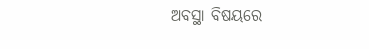ଅବସ୍ଥା ବିଷୟରେ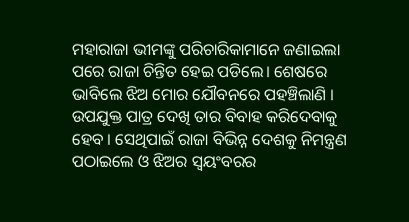ମହାରାଜା ଭୀମଙ୍କୁ ପରିଚାରିକାମାନେ ଜଣାଇଲା ପରେ ରାଜା ଚିନ୍ତିତ ହେଇ ପଡିଲେ। ଶେଷରେ ଭାବିଲେ ଝିଅ ମୋର ଯୌବନରେ ପହଞ୍ଚିଲାଣି । ଉପଯୁକ୍ତ ପାତ୍ର ଦେଖି ତାର ବିବାହ କରିଦେବାକୁ ହେବ । ସେଥିପାଇଁ ରାଜା ବିଭିନ୍ନ ଦେଶକୁ ନିମନ୍ତ୍ରଣ ପଠାଇଲେ ଓ ଝିଅର ସ୍ୱୟଂବରର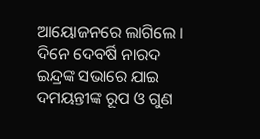ଆୟୋଜନରେ ଲାଗିଲେ ।
ଦିନେ ଦେବର୍ଷି ନାରଦ ଇନ୍ଦ୍ରଙ୍କ ସଭାରେ ଯାଇ ଦମୟନ୍ତୀଙ୍କ ରୂପ ଓ ଗୁଣ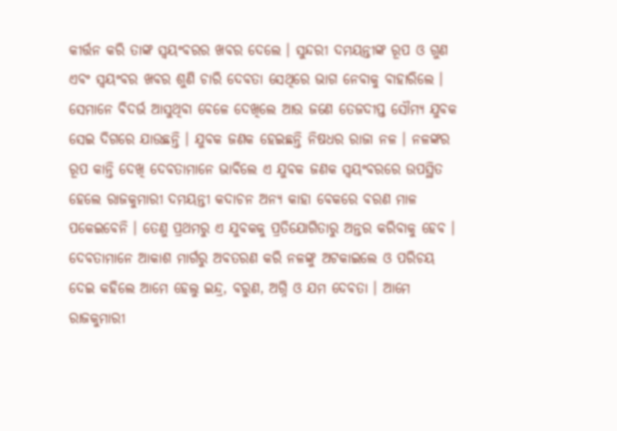କୀର୍ତ୍ତନ କରି ତାଙ୍କ ସ୍ୱୟଂବରର ଖବର ଦେଲେ । ସୁନ୍ଦରୀ ଦମୟନ୍ତୀଙ୍କ ରୂପ ଓ ଗୁଣ ଏବଂ ସ୍ୱୟଂବର ଖବର ଶୁଣି ଚାରି ଦେବତା ସେଥିରେ ଭାଗ ନେବାକୁ ବାହାରିଲେ । ସେମାନେ ବିଦର୍ଭ ଆସୁଥିବା ବେଳେ ଦେଖିଲେ ଆଉ ଜଣେ ତେଜଦୀପ୍ତ ସୌମ୍ୟ ଯୁବକ ସେଇ ଦିଗରେ ଯାଉଛନ୍ତି । ଯୁବକ ଜଣକ ହେଇଛନ୍ତି ନିଷଧର ରାଜା ନଳ । ନଳଙ୍କର ରୂପ କାନ୍ତି ଦେଖି ଦେବତାମାନେ ଭାବିଲେ ଏ ଯୁବକ ଜଣକ ସ୍ୱୟଂବରରେ ଉପସ୍ଥିତ ହେଲେ ରାଜକୁମାରୀ ଦମୟନ୍ତୀ କଦାଚନ ଅନ୍ୟ କାହା ବେକରେ ବରଣ ମାଳ ପକେଇବେନି । ତେଣୁ ପ୍ରଥମରୁ ଏ ଯୁବକକୁ ପ୍ରତିଯୋଗିତାରୁ ଅନ୍ତର କରିବାକୁ ହେବ ।
ଦେବତାମାନେ ଆକାଶ ମାର୍ଗରୁ ଅବତରଣ କରି ନଳଙ୍କୁ ଅଟକାଇଲେ ଓ ପରିଚୟ ଦେଇ କହିଲେ ଆମେ ହେଲୁ ଇନ୍ଦ୍ର, ବରୁଣ, ଅଗ୍ନି ଓ ଯମ ଦେବତା । ଆମେ ରାଜକୁମାରୀ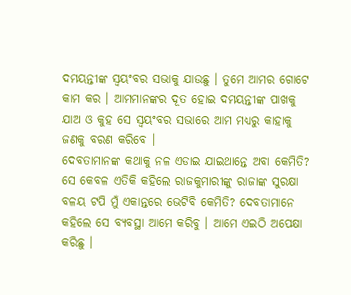ଦମୟନ୍ତୀଙ୍କ ସ୍ୱୟଂବର ସଭାକୁ ଯାଉଛୁ । ତୁମେ ଆମର ଗୋଟେ କାମ କର । ଆମମାନଙ୍କର ଦୂତ ହୋଇ ଦମୟନ୍ତୀଙ୍କ ପାଖକୁ ଯାଅ ଓ କୁହ ସେ ସ୍ୱୟଂବର ସଭାରେ ଆମ ମଧ୍ୟରୁ କାହାକୁ ଜଣକୁ ବରଣ କରିବେ ।
ଦେବତାମାନଙ୍କ କଥାକୁ ନଳ ଏଡାଇ ଯାଇଥାନ୍ତେ ଅବା କେମିତି? ସେ କେବଳ ଏତିକି କହିଲେ ରାଜକୁମାରୀଙ୍କୁ ରାଜାଙ୍କ ସୁରକ୍ଷା ବଳୟ ଟପି ମୁଁ ଏକାନ୍ତରେ ଭେଟିବି କେମିତି? ଦେବତାମାନେ କହିଲେ ସେ ବ୍ୟବସ୍ଥା ଆମେ କରିବୁ । ଆମେ ଏଇଠି ଅପେକ୍ଷା କରିଛୁ ।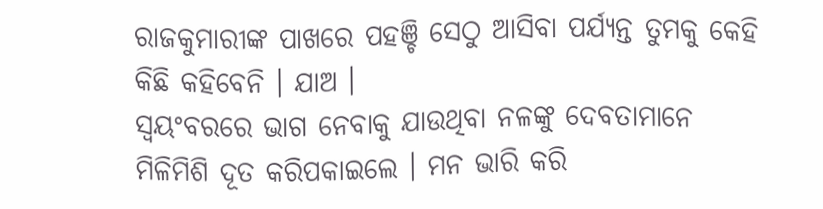ରାଜକୁମାରୀଙ୍କ ପାଖରେ ପହଞ୍ଚି ସେଠୁ ଆସିବା ପର୍ଯ୍ୟନ୍ତ ତୁମକୁ କେହି କିଛି କହିବେନି । ଯାଅ ।
ସ୍ୱୟଂବରରେ ଭାଗ ନେବାକୁ ଯାଉଥିବା ନଳଙ୍କୁ ଦେବତାମାନେ ମିଳିମିଶି ଦୂତ କରିପକାଇଲେ । ମନ ଭାରି କରି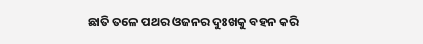ଛାତି ତଳେ ପଥର ଓଜନର ଦୁଃଖକୁ ବହନ କରି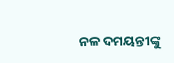ନଳ ଦମୟନ୍ତୀଙ୍କୁ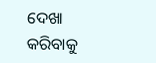ଦେଖା କରିବାକୁ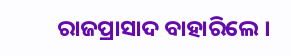ରାଜପ୍ରାସାଦ ବାହାରିଲେ ।